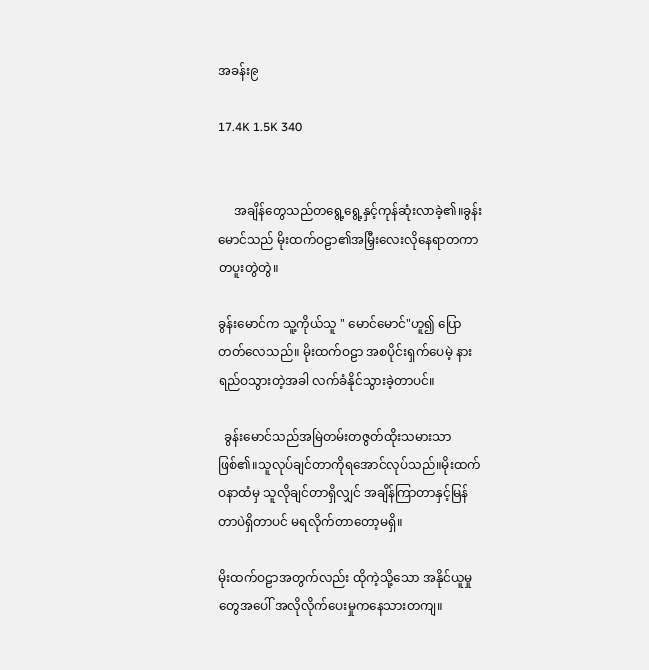အခန်း၉

17.4K 1.5K 340


     အချိန်တွေသည်တရွေ့ရွေ့နှင့်ကုန်ဆုံးလာခဲ့၏။ခွန်းမောင်သည် မိုးထက်ဝဠာ၏အမြှီးလေးလိုနေရာတကာတပူးတွဲတွဲ။

ခွန်းမောင်က သူ့ကိုယ်သူ " မောင်မောင်"ဟူ၍ ပြောတတ်လေသည်။ မိုးထက်ဝဠာ အစပိုင်းရှက်ပေမဲ့ နားရည်ဝသွားတဲ့အခါ လက်ခံနိုင်သွားခဲ့တာပင်။

  ခွန်းမောင်သည်‌အမြဲတမ်းတဇွတ်ထိုးသမား‌သာဖြစ်၏။သူလုပ်ချင်တာကိုရအောင်လုပ်သည်။မိုးထက်ဝနာထံမှ သူလိုချင်တာရှိလျှင် အချိန်ကြာတာနှင့်မြန်တာပဲရှိတာပင် မရလိုက်တာတော့မရှိ။

မိုးထက်ဝဠာအတွက်လည်း ထိုကဲ့သို့သော အနိုင်ယူမှုတွေအပေါ် အလိုလိုက်ပေးမှုကနေသားတကျ။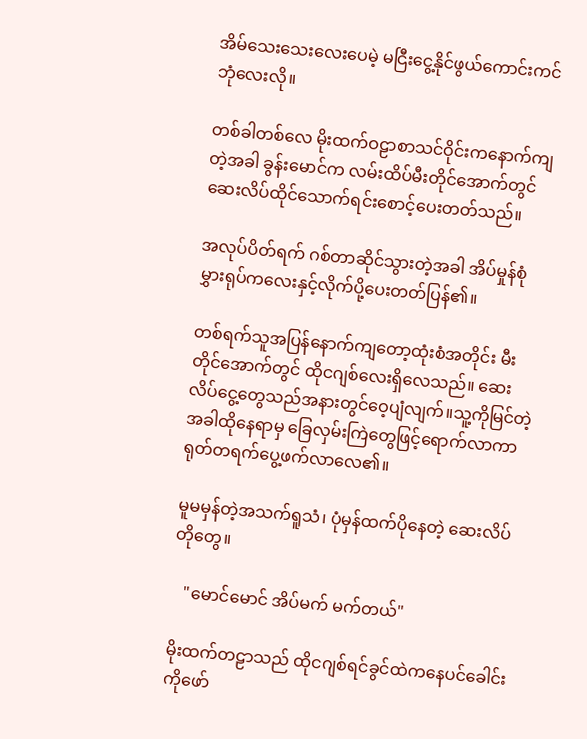အိမ်သေးသေးလေးပေမဲ့ မငြီးငွေ့နိုင်ဖွယ်ကောင်းကင်ဘုံလေးလို။

တစ်ခါတစ်လေ မိုးထက်ဝဠာစာသင်ဝိုင်းကနောက်ကျတဲ့အခါ ခွန်းမောင်က လမ်းထိပ်မီးတိုင်အောက်တွင် ဆေးလိပ်ထိုင်သောက်ရင်းစောင့်ပေးတတ်သည်။

အလုပ်ပိတ်ရက် ဂစ်တာဆိုင်သွားတဲ့အခါ ‌အိပ်မှုန်စုံမွှားရုပ်ကလေးနှင့်လိုက်ပို့ပေးတတ်ပြန်၏။

တစ်ရက်သူအပြန်နောက်ကျတော့ထုံးစံအတိုင်း မီးတိုင်အောက်တွင် ထိုငဂျစ်လေးရှိလေသည်။ ဆေးလိပ်ငွေ့တွေသည်အနားတွင်ဝေ့ပျံလျက်။သူ့ကိုမြင်တဲ့အခါထိုနေရာမှ ခြေလှမ်းကြဲတွေဖြင့်ရောက်လာကာ ရုတ်တရက်ပွေ့ဖက်လာလေ၏။

မူမမှန်တဲ့အသက်ရူသံ၊ ပုံမှန်ထက်ပိုနေတဲ့ ဆေးလိပ်တိုတွေ။

   "မောင်မောင် အိပ်မက် မက်တယ်"

မိုးထက်တဠာသည် ထိုငဂျစ်ရင်ခွင်ထဲကနေပင်ခေါင်းကိုဖော်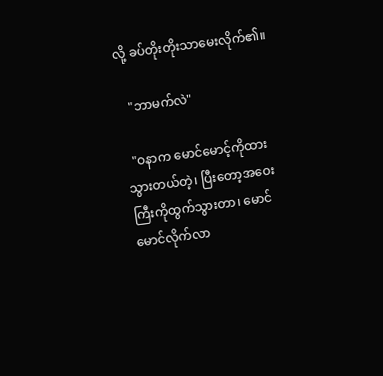လို့ ခပ်တိုးတိုးသာမေးလိုက်၏။

   "ဘာမက်လဲ"

  "ဝနာက မောင်မောင့်ကိုထားသွားတယ်တဲ့၊ ပြီးတော့အဝေးကြီးကိုထွက်သွားတာ၊ မောင်မောင်လိုက်လာ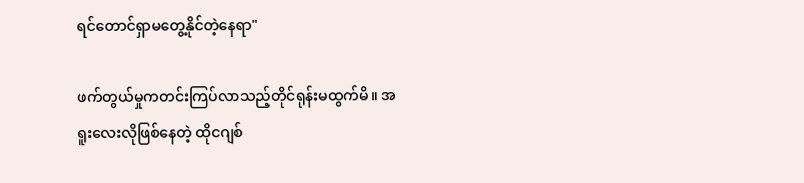ရင်တောင်ရှာမတွေ့နိုင်တဲ့နေရာ"

ဖက်တွယ်မှုကတင်းကြပ်လာသည့်တိုင်ရုန်းမထွက်မိ။ အရူးလေးလိုဖြစ်နေတဲ့ ထိုငဂျစ်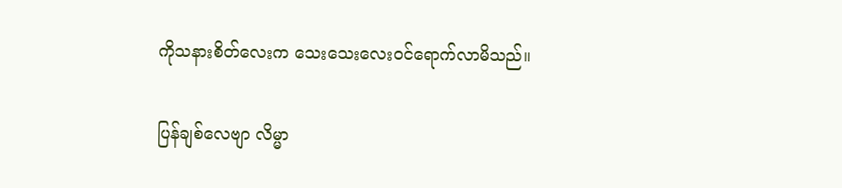ကိုသနားစိတ်လေးက သေးသေးလေးဝင်ရောက်လာမိသည်။

ပြန်ချစ်လေဗျာ လိမ္မာ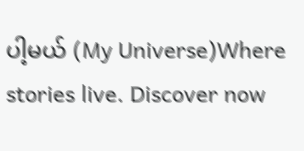ပါ့မယ် (My Universe)Where stories live. Discover now